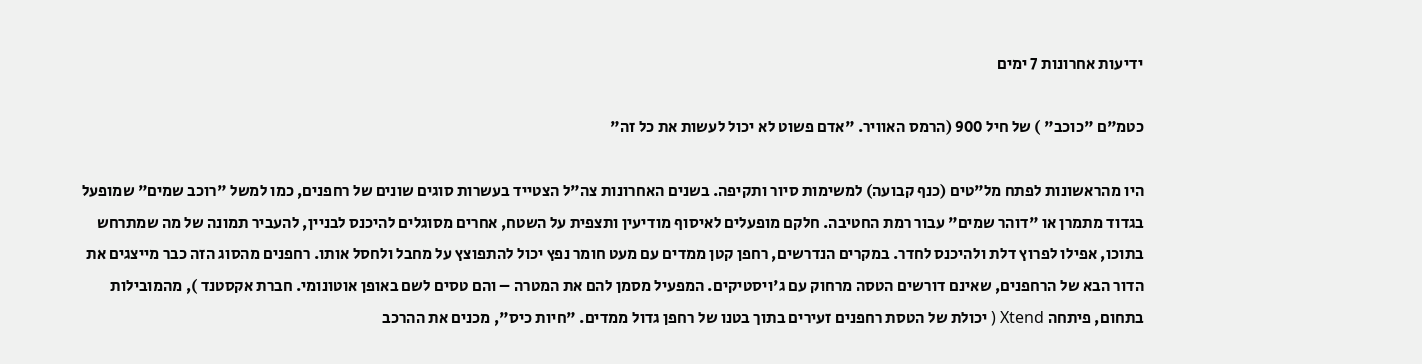ידיעות אחרונות 7 ימים

כטמ"ם "כוכב" ) של חיל 900 (הרמס האוויר. "אדם פשוט לא יכול לעשות את כל זה"

היו מהראשונות לפתח מל"טים (כנף קבועה) למשימות סיור ותקיפה. בשנים האחרונות צה"ל הצטייד בעשרות סוגים שונים של רחפנים, כמו למשל "רוכב שמים" שמופעל בגדוד מתמרן או "דוהר שמים" עבור רמת החטיבה. חלקם מופעלים לאיסוף מודיעין ותצפית על השטח, אחרים מסוגלים להיכנס לבניין, להעביר תמונה של מה שמתרחש בתוכו, אפילו לפרוץ דלת ולהיכנס לחדר. במקרים הנדרשים, רחפן קטן ממדים עם מעט חומר נפץ יכול להתפוצץ על מחבל ולחסל אותו. רחפנים מהסוג הזה כבר מייצגים את הדור הבא של הרחפנים, שאינם דורשים הטסה מרחוק עם ג'ויסטיקים. המפעיל מסמן להם את המטרה – והם טסים לשם באופן אוטונומי. חברת אקסטנד ), מהמובילות בתחום, פיתחה Xtend ( יכולת של הטסת רחפנים זעירים בתוך בטנו של רחפן גדול ממדים. "חיות כיס", מכנים את ההרכב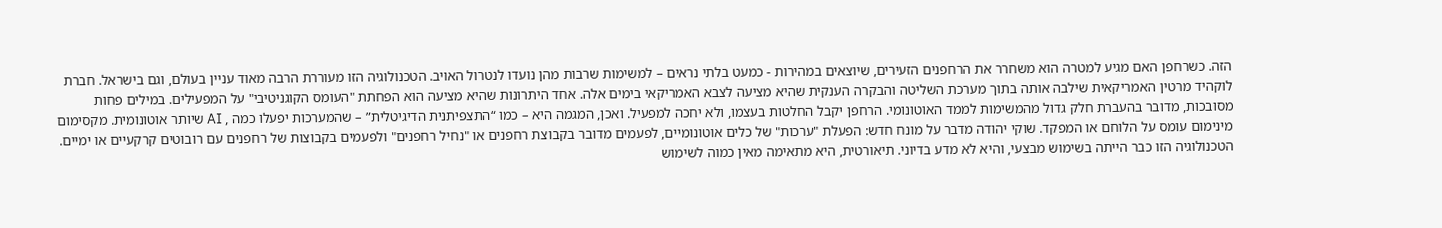הזה. כשרחפן האם מגיע למטרה הוא משחרר את הרחפנים הזעירים, שיוצאים במהירות - כמעט בלתי נראים – למשימות שרבות מהן נועדו לנטרול האויב. הטכנולוגיה הזו מעוררת הרבה מאוד עניין בעולם, וגם בישראל. חברת לוקהיד מרטין האמריקאית שילבה אותה בתוך מערכת השליטה והבקרה הענקית שהיא מציעה לצבא האמריקאי בימים אלה. אחד היתרונות שהיא מציעה הוא הפחתת "העומס הקוגניטיבי" על המפעילים. במילים פחות מסובכות, מדובר בהעברת חלק גדול מהמשימות לממד האוטונומי. הרחפן יקבל החלטות בעצמו, ולא יחכה למפעיל. ואכן, המגמה היא – כמו “התצפיתנית הדיגיטלית” – שהמערכות יפעלו כמה , AI שיותר אוטונומית. מקסימום מינימום עומס על הלוחם או המפקד. שוקי יהודה מדבר על מונח חדש: הפעלת "ערכות" של כלים אוטונומיים, לפעמים מדובר בקבוצת רחפנים או "נחיל רחפנים" ולפעמים בקבוצות של רחפנים עם רובוטים קרקעיים או ימיים. הטכנולוגיה הזו כבר הייתה בשימוש מבצעי, והיא לא מדע בדיוני. תיאורטית, היא מתאימה מאין כמוה לשימוש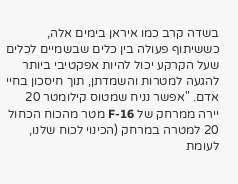בשדה קרב כמו איראן בימים אלה, כששיתוף פעולה בין כלים שבשמיים לכלים שעל הקרקע יכול להיות אפקטיבי ביותר להגעה למטרות והשמדתן, תוך חיסכון בחיי אדם. "אפשר נניח שמטוס קילומטר 20 יירה ממרחק של F-16 מטר מהכוח הכחול 20 למטרה במרחק (הכינוי לכוח שלנו, לעומת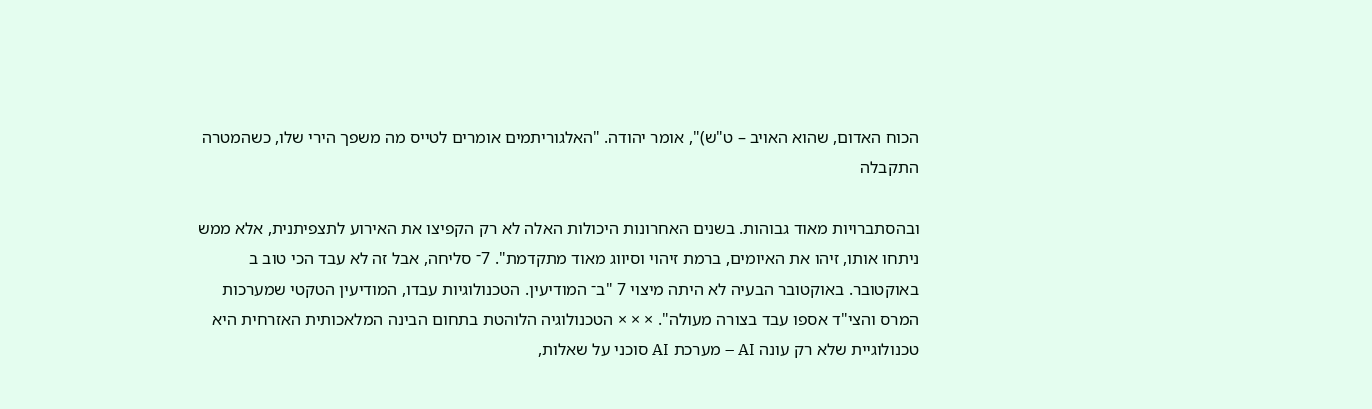הכוח האדום, שהוא האויב – ט"ש)", אומר יהודה. "האלגוריתמים אומרים לטייס מה משפך הירי שלו, כשהמטרה התקבלה

ובהסתברויות מאוד גבוהות. בשנים האחרונות היכולות האלה לא רק הקפיצו את האירוע לתצפיתנית, אלא ממש ניתחו אותו, זיהו את האיומים, ברמת זיהוי וסיווג מאוד מתקדמת". 7־ סליחה, אבל זה לא עבד הכי טוב ב באוקטובר. באוקטובר הבעיה לא היתה מיצוי 7 "ב־ המודיעין. הטכנולוגיות עבדו, המודיעין הטקטי שמערכות המרס והצי"ד אספו עבד בצורה מעולה". × × × הטכנולוגיה הלוהטת בתחום הבינה המלאכותית האזרחית היא טכנולוגיית שלא רק עונה AI – מערכת AI סוכני על שאלות,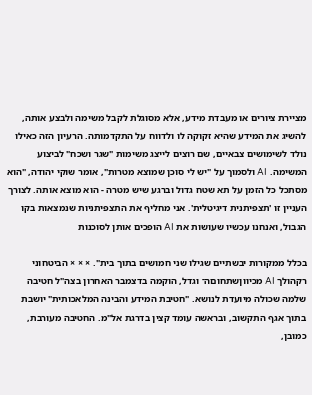מציירת ציורים או מעבדת מידע, אלא מסוגלת לקבל משימה ולבצע אותה, להשיג את המידע שהיא זקוקה לו ולדווח על התקדמותה. הרעיון הזה כאילו נולד לשימושים צבאיים, שם רוצים לייצג משימות "שגר ושכח" לביצוע המשימה. AI ולסמוך על "יש לי סוכן שמוצא מטרות", אומר שוקי יהודה, "הוא מסתכל כל הזמן על תא שטח גדול וברגע שיש מטרה - הוא מוצא אותה. לצורך העניין זו 'תצפיתנית דיגיטלית'. אני מחליף את התצפיתניות שנמצאות בקו הגבול, ואנחנו עכשיו שעושות את AI הופכים אותן לסוכנות

בכלל ממקורות יבשתיים שגילו שני חמושים בתוך בית". × × × הביטחוני רקהולך AI מכיווןשתחוםה־ וגדל, הוקמה בדצמבר האחרון בצה"ל חטיבה שלמה שכולה מיועדת לנושא. "חטיבת המידע והבינה המלאכותית" יושבת בתוך אגף התקשוב, ובראשה עומד קצין בדרגת אל"מ. החטיבה מעורבת, כמובן,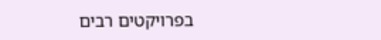בפרויקטים רבים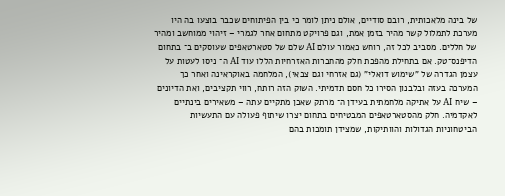של בינה מלאכותית, רובם סודיים, אולם ניתן לומר כי בין הפיתוחים שכבר בוצעו בה היו מערכת לתמלול קשר מהיר בזמן אמת, וגם פרויקט מתחום אחר לגמרי – זיהוי ממוחשב ומהיר של חללים. מסביב לכל זה, רוחש כאמור עולם AI שלם של סטארטאפים שעוסקים ב־ בתחום הדיפנס־טק. אם בתחילת מהפכת חלק מהחברות האזרחיות הללו עוד AI ה־ ניסו לעטות על עצמן הגדרה של "שימוש דואלי" (גם אזרחי וגם צבאי), המלחמה באוקראינה ואחר כך המערכה בעזה ובלבנון הסירו כל חסם תדמיתי. השוק הזה רותח, רווי תקציבים, ואת הדיונים – שיח AI על אתיקה מלחמתית בעידן ה־ מרתק שאכן מתקיים עתה – משאירים בינתיים לאקדמיה. חלק מהסטארטאפים המבטיחים בתחום יצרו שיתוף פעולה עם התעשיות הביטחוניות הגדולות והוותיקות, שמצידן תומכות בהם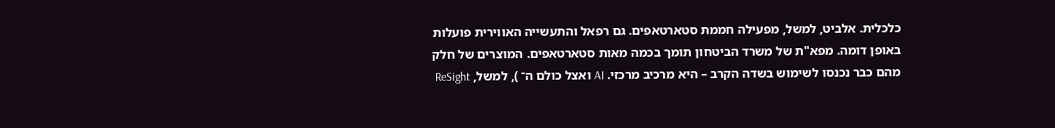כלכלית. אלביט, למשל, מפעילה חממת סטארטאפים. גם רפאל והתעשייה האווירית פועלות באופן דומה. מפא"ת של משרד הביטחון תומך בכמה מאות סטארטאפים. המוצרים של חלק מהם כבר נכנסו לשימוש בשדה הקרב – היא מרכיב מרכזי. AI ואצל כולם ה־ ), למשל, ReSight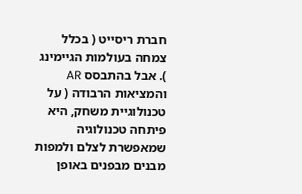חברת ריסייט ( בכלל צמחה בעולמות הגיימינג ). אבל בהתבסס AR והמציאות הרבודה ( על טכנולוגיית משחק, היא פיתחה טכנולוגיה שמאפשרת לצלם ולמפות מבנים מבפנים באופן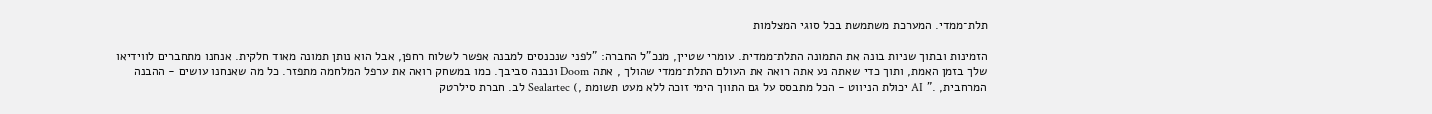תלת־ממדי. המערכת משתמשת בכל סוגי המצלמות

הזמינות ובתוך שניות בונה את התמונה התלת־ממדית. עומרי שטיין, מנכ"ל החברה: "לפני שנכנסים למבנה אפשר לשלוח רחפן, אבל הוא נותן תמונה מאוד חלקית. אנחנו מתחברים לווידיאו שלך בזמן האמת, ותוך כדי שאתה נע אתה רואה את העולם התלת־ממדי שהולך , אתה Doom ונבנה סביבך. כמו במשחק רואה את ערפל המלחמה מתפזר. כל מה שאנחנו עושים - ההבנה המרחבית, ." AI יכולת הניווט - הכל מתבסס על גם התווך הימי זוכה ללא מעט תשומת ,) Sealartec לב. חברת סילרטק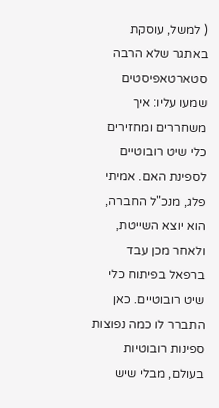( למשל, עוסקת באתגר שלא הרבה סטארטאפיסטים שמעו עליו: איך משחררים ומחזירים כלי שיט רובוטיים לספינת האם. אמיתי פלג, מנכ"ל החברה, הוא יוצא השייטת, ולאחר מכן עבד ברפאל בפיתוח כלי שיט רובוטיים. כאן התברר לו כמה נפוצות ספינות רובוטיות בעולם, מבלי שיש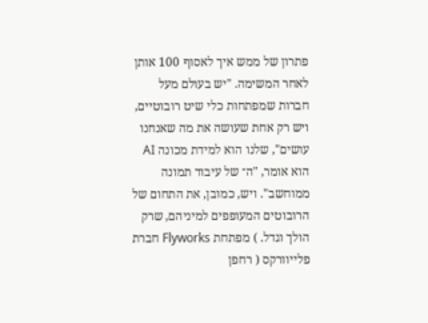פתרון של ממש איך לאסוף 100 אותן לאחר המשימה. "יש בעולם מעל חברות שמפתחות כלי שיט רובוטיים, ויש רק אחת שעושה את מה שאנחנו עושים", שלנו הוא למידת מכונה AI הוא אומר, "ה־ של עיבוד תמונה ממוחשב". ויש, כמובן, את התחום של הרובוטים המעופפים למיניהם, שרק הולך וגדל. ) מפתחת Flyworks חברת פלייוורקס ( רחפן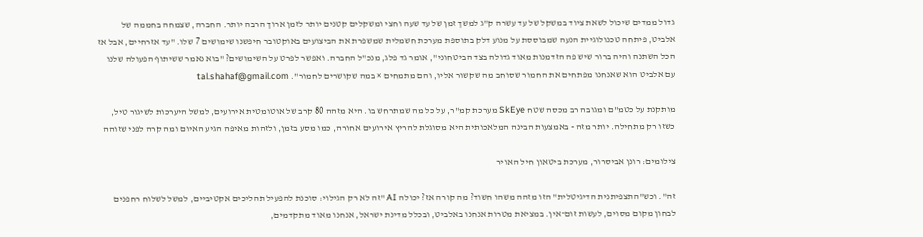גדול ממדים שיכול לשאת ציוד במשקל של עד עשרה ק"ג למשך זמן של עד שעה וחצי ומשקלים קטנים יותר לזמן ארוך הרבה יותר. החברה, שצמחה בחממה של אלביט, פיתחה טכנולוגיית הנעה שמבוססת על מנוע דלק בתוספת מערכת חשמלית שמשפרת את הביצועים באוקטובר חיפשנו שימושים 7 שלו. "עד אזרחיים, אבל אז הכל השתנה והיה ברור שיש פה הזדמנות מאוד גדולה בצד הביטחוני", אומר גד פלג, מנכ"ל החברה. ואפשר לפרט על השימושים? "בוא נאמר ששיתוף הפעולה שלנו עם אלביט הוא שאנחנו מפתחים את החמור שסוחב מה שקשור אליו, והם מתמחים × במה שקושרים לחמור". tal.shahaf@gmail.com

מותקנת על כטמ"ם ומגובה רב מכסה שטח SkEye מערכת קמ"ר, על כל מה שמתרחש בו. היא מזהה 80 קרב של אוטומטית אירועים, למשל היערכות לשיגור טיל, כשזו רק מתחילה. יותר מזה - באמצעות הבינה המלאכותית היא מסוגלת להריץ אירועים אחורה, כמו מסע בזמן, ולזהות מאיפה הגיע האיום ומה קרה לפני שזוהה

צילומים: רונן אביסרור, מערכת ביטאון חיל האויר

זה". וכש"התצפיתנית הדיגיטלית" הזו מזהה משהו חשוד? מה קורה אז? יכולה AI "זה לא רק הגילוי: סוכנת להפעיל תהליכים אקטיביים, למשל לשלוח רחפנים לבחון מקום מסוים, לעשות זום־אין. במציאת מטרות אנחנו באלביט, ובכלל מדינת ישראל, אנחנו מאוד מתקדמים,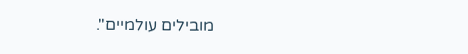מובילים עולמיים".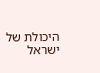היכולת של ישראל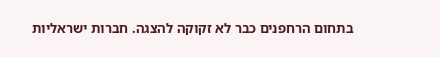בתחום הרחפנים כבר לא זקוקה להצגה. חברות ישראליות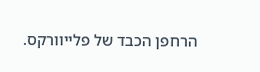הרחפן הכבד של פלייוורקס.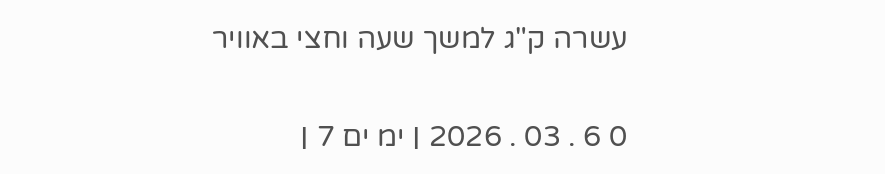עשרה ק"ג למשך שעה וחצי באוויר

0 6 . 03 . 2026 ׀ ימ ים 7 ׀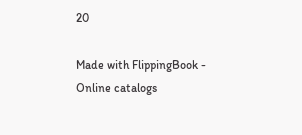20

Made with FlippingBook - Online catalogs